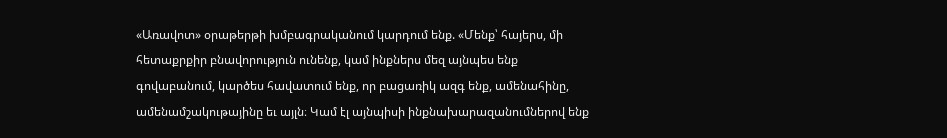«Առավոտ» օրաթերթի խմբագրականում կարդում ենք. «Մենք՝ հայերս, մի հետաքրքիր բնավորություն ունենք, կամ ինքներս մեզ այնպես ենք գովաբանում, կարծես հավատում ենք, որ բացառիկ ազգ ենք, ամենահինը, ամենամշակութայինը եւ այլն։ Կամ էլ այնպիսի ինքնախարազանումներով ենք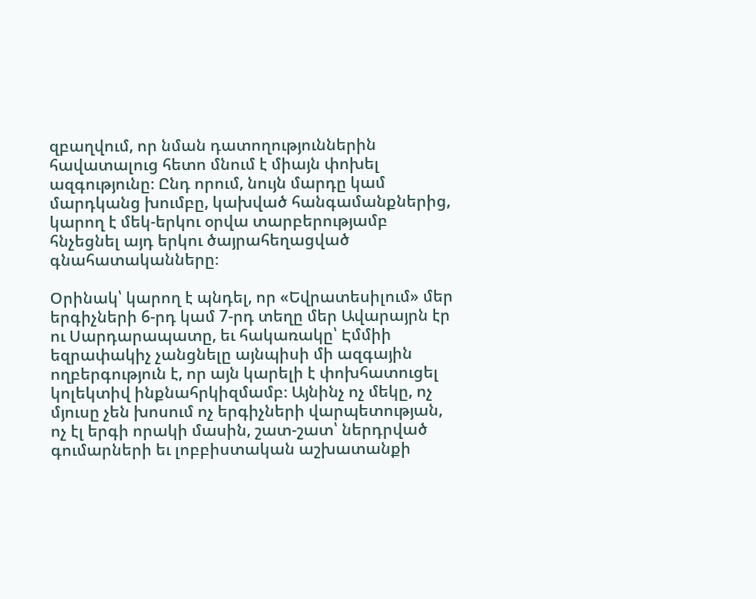զբաղվում, որ նման դատողություններին հավատալուց հետո մնում է միայն փոխել ազգությունը։ Ընդ որում, նույն մարդը կամ մարդկանց խումբը, կախված հանգամանքներից, կարող է մեկ-երկու օրվա տարբերությամբ հնչեցնել այդ երկու ծայրահեղացված գնահատականները։

Օրինակ՝ կարող է պնդել, որ «Եվրատեսիլում» մեր երգիչների 6-րդ կամ 7-րդ տեղը մեր Ավարայրն էր ու Սարդարապատը, եւ հակառակը՝ Էմմիի եզրափակիչ չանցնելը այնպիսի մի ազգային ողբերգություն է, որ այն կարելի է փոխհատուցել կոլեկտիվ ինքնահրկիզմամբ։ Այնինչ ոչ մեկը, ոչ մյուսը չեն խոսում ոչ երգիչների վարպետության, ոչ էլ երգի որակի մասին, շատ-շատ՝ ներդրված գումարների եւ լոբբիստական աշխատանքի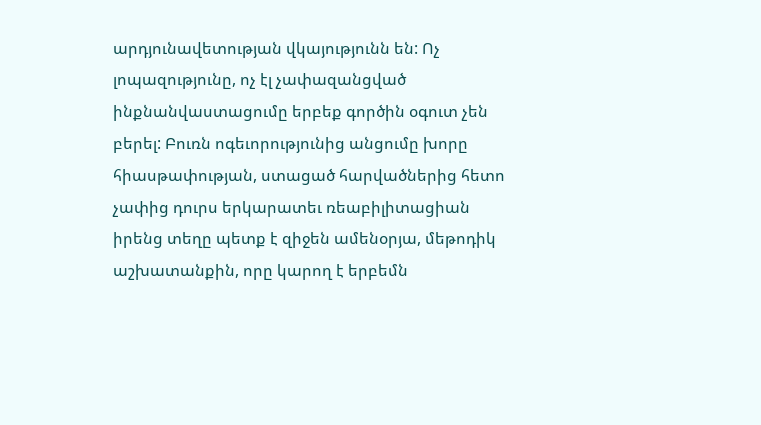արդյունավետության վկայությունն են: Ոչ լոպազությունը, ոչ էլ չափազանցված ինքնանվաստացումը երբեք գործին օգուտ չեն բերել: Բուռն ոգեւորությունից անցումը խորը հիասթափության, ստացած հարվածներից հետո չափից դուրս երկարատեւ ռեաբիլիտացիան իրենց տեղը պետք է զիջեն ամենօրյա, մեթոդիկ աշխատանքին, որը կարող է երբեմն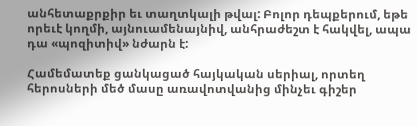անհետաքրքիր եւ տաղտկալի թվալ: Բոլոր դեպքերում, եթե որեւէ կողմի, այնուամենայնիվ, անհրաժեշտ է հակվել, ապա դա «պոզիտիվ» նժարն է:

Համեմատեք ցանկացած հայկական սերիալ, որտեղ հերոսների մեծ մասը առավոտվանից մինչեւ գիշեր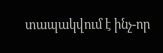տապակվում է ինչ-որ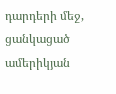դարդերի մեջ, ցանկացած ամերիկյան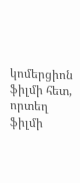կոմերցիոն ֆիլմի հետ, որտեղ ֆիլմի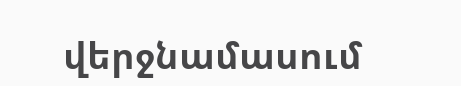վերջնամասում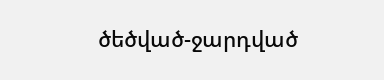ծեծված-ջարդված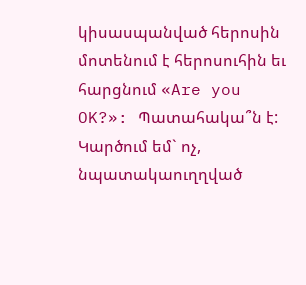կիսասպանված հերոսին մոտենում է հերոսուհին եւ հարցնում «Are you OK?»: Պատահակա՞ն է: Կարծում եմ` ոչ, նպատակաուղղված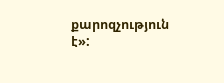քարոզչություն է»: